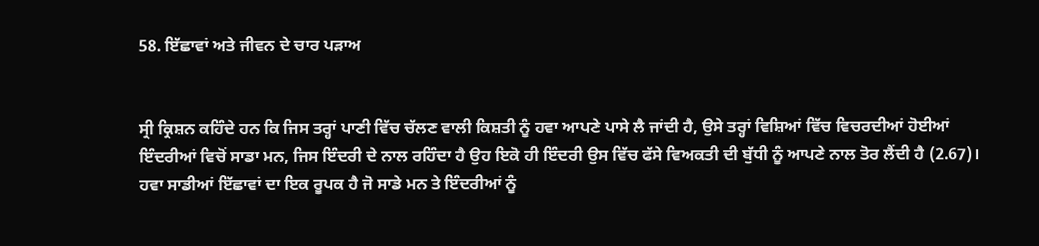58. ਇੱਛਾਵਾਂ ਅਤੇ ਜੀਵਨ ਦੇ ਚਾਰ ਪੜਾਅ


ਸ੍ਰੀ ਕ੍ਰਿਸ਼ਨ ਕਹਿੰਦੇ ਹਨ ਕਿ ਜਿਸ ਤਰ੍ਹਾਂ ਪਾਣੀ ਵਿੱਚ ਚੱਲਣ ਵਾਲੀ ਕਿਸ਼ਤੀ ਨੂੰ ਹਵਾ ਆਪਣੇ ਪਾਸੇ ਲੈ ਜਾਂਦੀ ਹੈ, ਉਸੇ ਤਰ੍ਹਾਂ ਵਿਸ਼ਿਆਂ ਵਿੱਚ ਵਿਚਰਦੀਆਂ ਹੋਈਆਂ ਇੰਦਰੀਆਂ ਵਿਚੋਂ ਸਾਡਾ ਮਨ, ਜਿਸ ਇੰਦਰੀ ਦੇ ਨਾਲ ਰਹਿੰਦਾ ਹੈ ਉਹ ਇਕੋ ਹੀ ਇੰਦਰੀ ਉਸ ਵਿੱਚ ਫੱਸੇ ਵਿਅਕਤੀ ਦੀ ਬੁੱਧੀ ਨੂੰ ਆਪਣੇ ਨਾਲ ਤੋਰ ਲੈਂਦੀ ਹੈ (2.67)। ਹਵਾ ਸਾਡੀਆਂ ਇੱਛਾਵਾਂ ਦਾ ਇਕ ਰੂਪਕ ਹੈ ਜੋ ਸਾਡੇ ਮਨ ਤੇ ਇੰਦਰੀਆਂ ਨੂੰ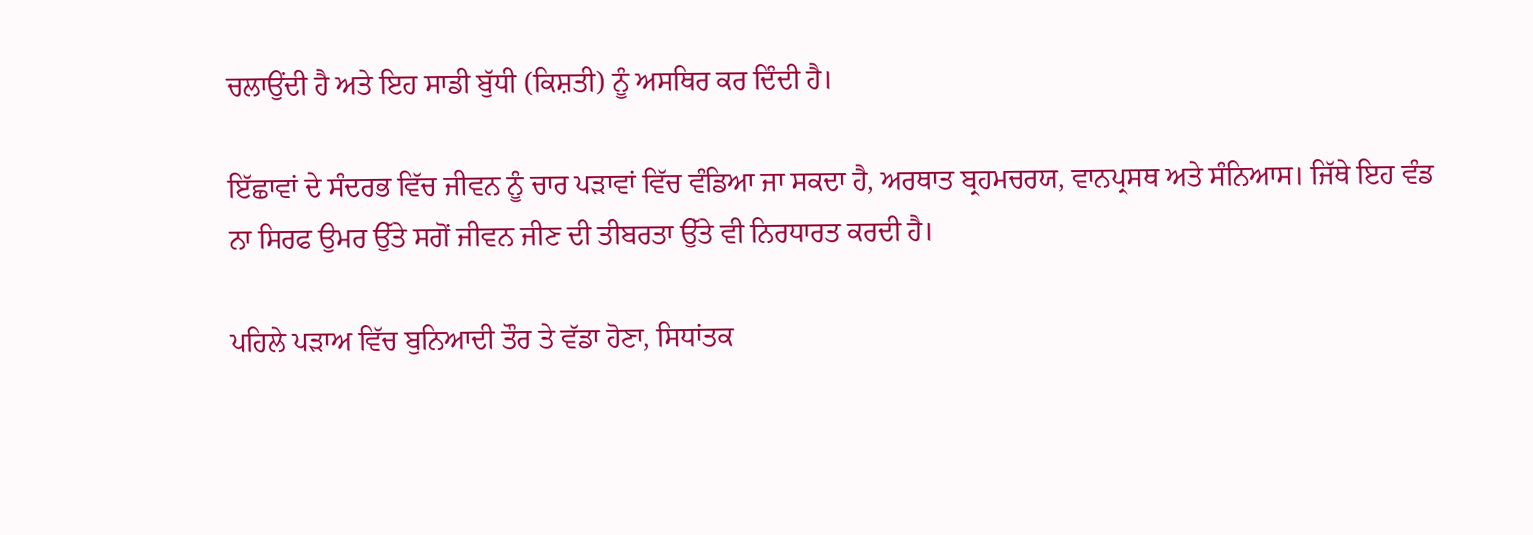ਚਲਾਉਂਦੀ ਹੈ ਅਤੇ ਇਹ ਸਾਡੀ ਬੁੱਧੀ (ਕਿਸ਼ਤੀ) ਨੂੰ ਅਸਥਿਰ ਕਰ ਦਿੰਦੀ ਹੈ।

ਇੱਛਾਵਾਂ ਦੇ ਸੰਦਰਭ ਵਿੱਚ ਜੀਵਨ ਨੂੰ ਚਾਰ ਪੜਾਵਾਂ ਵਿੱਚ ਵੰਡਿਆ ਜਾ ਸਕਦਾ ਹੈ, ਅਰਥਾਤ ਬ੍ਰਹਮਚਰਯ, ਵਾਨਪ੍ਰਸਥ ਅਤੇ ਸੰਨਿਆਸ। ਜਿੱਥੇ ਇਹ ਵੰਡ ਨਾ ਸਿਰਫ ਉਮਰ ਉੱਤੇ ਸਗੋਂ ਜੀਵਨ ਜੀਣ ਦੀ ਤੀਬਰਤਾ ਉੱਤੇ ਵੀ ਨਿਰਧਾਰਤ ਕਰਦੀ ਹੈ।

ਪਹਿਲੇ ਪੜਾਅ ਵਿੱਚ ਬੁਨਿਆਦੀ ਤੌਰ ਤੇ ਵੱਡਾ ਹੋਣਾ, ਸਿਧਾਂਤਕ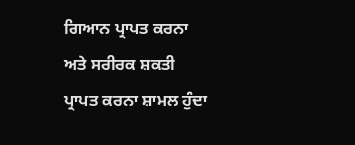ਗਿਆਨ ਪ੍ਰਾਪਤ ਕਰਨਾ ਅਤੇ ਸਰੀਰਕ ਸ਼ਕਤੀ ਪ੍ਰਾਪਤ ਕਰਨਾ ਸ਼ਾਮਲ ਹੁੰਦਾ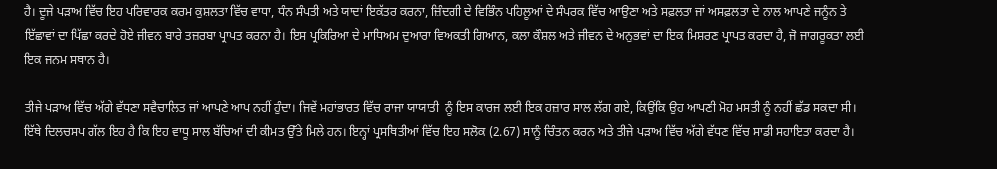ਹੈ। ਦੂਜੇ ਪੜਾਅ ਵਿੱਚ ਇਹ ਪਰਿਵਾਰਕ ਕਰਮ ਕੁਸ਼ਲਤਾ ਵਿੱਚ ਵਾਧਾ, ਧੰਨ ਸੰਪਤੀ ਅਤੇ ਯਾਦਾਂ ਇਕੱਤਰ ਕਰਨਾ, ਜ਼ਿੰਦਗੀ ਦੇ ਵਿਭਿੰਨ ਪਹਿਲੂਆਂ ਦੇ ਸੰਪਰਕ ਵਿੱਚ ਆਉਣਾ ਅਤੇ ਸਫ਼ਲਤਾ ਜਾਂ ਅਸਫ਼ਲਤਾ ਦੇ ਨਾਲ ਆਪਣੇ ਜਨੂੰਨ ਤੇ ਇੱਛਾਵਾਂ ਦਾ ਪਿੱਛਾ ਕਰਦੇ ਹੋਏ ਜੀਵਨ ਬਾਰੇ ਤਜ਼ਰਬਾ ਪ੍ਰਾਪਤ ਕਰਨਾ ਹੈ। ਇਸ ਪ੍ਰਕਿਰਿਆ ਦੇ ਮਾਧਿਅਮ ਦੁਆਰਾ ਵਿਅਕਤੀ ਗਿਆਨ, ਕਲਾ ਕੌਸ਼ਲ ਅਤੇ ਜੀਵਨ ਦੇ ਅਨੁਭਵਾਂ ਦਾ ਇਕ ਮਿਸ਼ਰਣ ਪ੍ਰਾਪਤ ਕਰਦਾ ਹੈ, ਜੋ ਜਾਗਰੂਕਤਾ ਲਈ ਇਕ ਜਨਮ ਸਥਾਨ ਹੈ।

ਤੀਜੇ ਪੜਾਅ ਵਿੱਚ ਅੱਗੇ ਵੱਧਣਾ ਸਵੈਚਾਲਿਤ ਜਾਂ ਆਪਣੇ ਆਪ ਨਹੀਂ ਹੁੰਦਾ। ਜਿਵੇਂ ਮਹਾਂਭਾਰਤ ਵਿੱਚ ਰਾਜਾ ਯਾਯਾਤੀ  ਨੂੰ ਇਸ ਕਾਰਜ ਲਈ ਇਕ ਹਜ਼ਾਰ ਸਾਲ ਲੱਗ ਗਏ, ਕਿਉਂਕਿ ਉਹ ਆਪਣੀ ਮੋਹ ਮਸਤੀ ਨੂੰ ਨਹੀਂ ਛੱਡ ਸਕਦਾ ਸੀ। ਇੱਥੇ ਦਿਲਚਸਪ ਗੱਲ ਇਹ ਹੈ ਕਿ ਇਹ ਵਾਧੂ ਸਾਲ ਬੱਚਿਆਂ ਦੀ ਕੀਮਤ ਉੱਤੇ ਮਿਲੇ ਹਨ। ਇਨ੍ਹਾਂ ਪ੍ਰਸਥਿਤੀਆਂ ਵਿੱਚ ਇਹ ਸਲੋਕ (2.67) ਸਾਨੂੰ ਚਿੰਤਨ ਕਰਨ ਅਤੇ ਤੀਜੇ ਪੜਾਅ ਵਿੱਚ ਅੱਗੇ ਵੱਧਣ ਵਿੱਚ ਸਾਡੀ ਸਹਾਇਤਾ ਕਰਦਾ ਹੈ।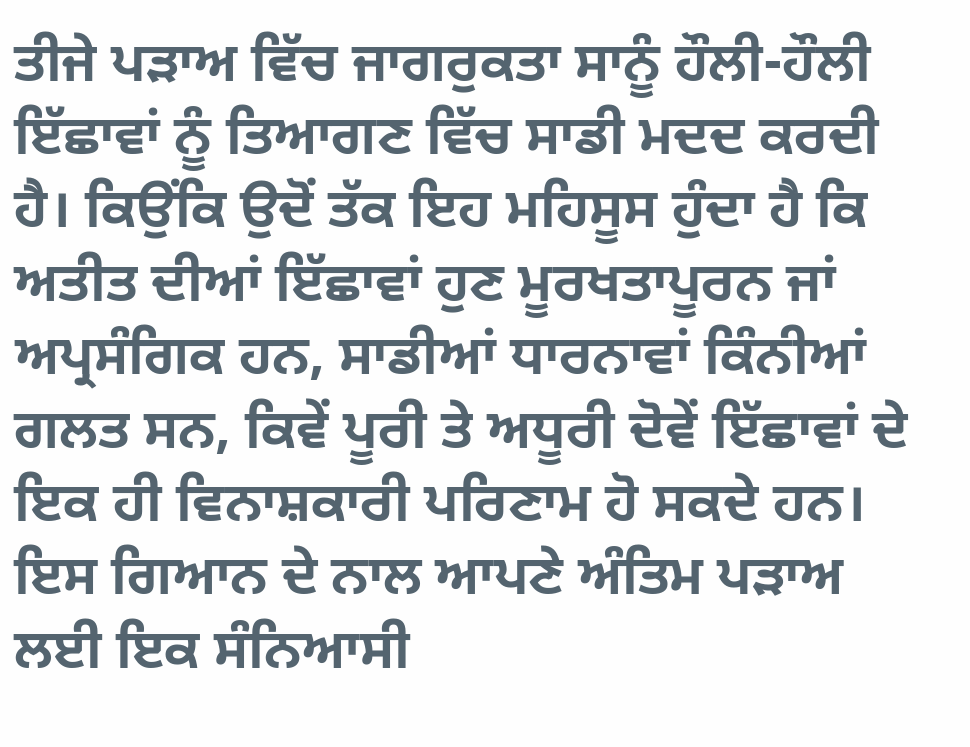ਤੀਜੇ ਪੜਾਅ ਵਿੱਚ ਜਾਗਰੁਕਤਾ ਸਾਨੂੰ ਹੌਲੀ-ਹੌਲੀ ਇੱਛਾਵਾਂ ਨੂੰ ਤਿਆਗਣ ਵਿੱਚ ਸਾਡੀ ਮਦਦ ਕਰਦੀ ਹੈ। ਕਿਉਂਕਿ ਉਦੋਂ ਤੱਕ ਇਹ ਮਹਿਸੂਸ ਹੁੰਦਾ ਹੈ ਕਿ ਅਤੀਤ ਦੀਆਂ ਇੱਛਾਵਾਂ ਹੁਣ ਮੂਰਖਤਾਪੂਰਨ ਜਾਂ ਅਪ੍ਰਸੰਗਿਕ ਹਨ, ਸਾਡੀਆਂ ਧਾਰਨਾਵਾਂ ਕਿੰਨੀਆਂ ਗਲਤ ਸਨ, ਕਿਵੇਂ ਪੂਰੀ ਤੇ ਅਧੂਰੀ ਦੋਵੇਂ ਇੱਛਾਵਾਂ ਦੇ ਇਕ ਹੀ ਵਿਨਾਸ਼ਕਾਰੀ ਪਰਿਣਾਮ ਹੋ ਸਕਦੇ ਹਨ। ਇਸ ਗਿਆਨ ਦੇ ਨਾਲ ਆਪਣੇ ਅੰਤਿਮ ਪੜਾਅ ਲਈ ਇਕ ਸੰਨਿਆਸੀ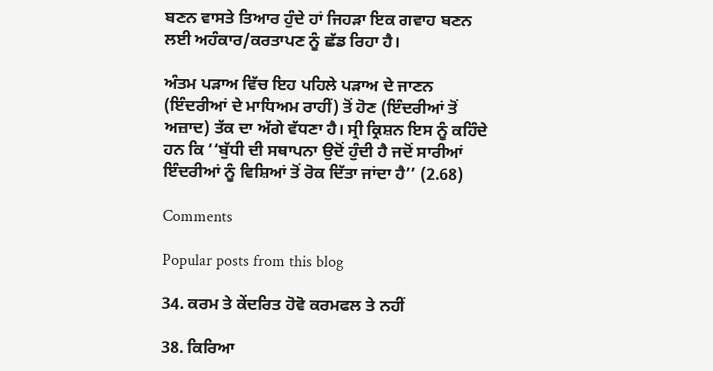ਬਣਨ ਵਾਸਤੇ ਤਿਆਰ ਹੁੰਦੇ ਹਾਂ ਜਿਹੜਾ ਇਕ ਗਵਾਹ ਬਣਨ ਲਈ ਅਹੰਕਾਰ/ਕਰਤਾਪਣ ਨੂੰ ਛੱਡ ਰਿਹਾ ਹੈ।

ਅੰਤਮ ਪੜਾਅ ਵਿੱਚ ਇਹ ਪਹਿਲੇ ਪੜਾਅ ਦੇ ਜਾਣਨ (ਇੰਦਰੀਆਂ ਦੇ ਮਾਧਿਅਮ ਰਾਹੀਂ) ਤੋਂ ਹੋਣ (ਇੰਦਰੀਆਂ ਤੋਂ ਅਜ਼ਾਦ) ਤੱਕ ਦਾ ਅੱਗੇ ਵੱਧਣਾ ਹੈ। ਸ੍ਰੀ ਕ੍ਰਿਸ਼ਨ ਇਸ ਨੂੰ ਕਹਿੰਦੇ ਹਨ ਕਿ ‘‘ਬੁੱਧੀ ਦੀ ਸਥਾਪਨਾ ਉਦੋਂ ਹੁੰਦੀ ਹੈ ਜਦੋਂ ਸਾਰੀਆਂ ਇੰਦਰੀਆਂ ਨੂੰ ਵਿਸ਼ਿਆਂ ਤੋਂ ਰੋਕ ਦਿੱਤਾ ਜਾਂਦਾ ਹੈ’’ (2.68)

Comments

Popular posts from this blog

34. ਕਰਮ ਤੇ ਕੇਂਦਰਿਤ ਹੋਵੋ ਕਰਮਫਲ ਤੇ ਨਹੀਂ

38. ਕਿਰਿਆ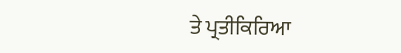ਤੇ ਪ੍ਰਤੀਕਿਰਿਆ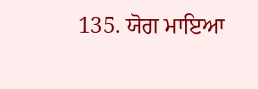135. ਯੋਗ ਮਾਇਆ